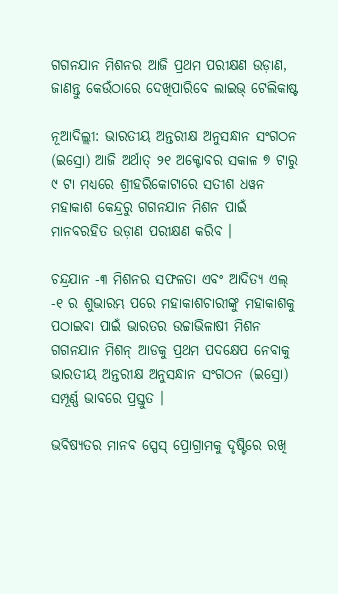ଗଗନଯାନ ମିଶନର ଆଜି ପ୍ରଥମ ପରୀକ୍ଷଣ ଉଡ଼ାଣ, ଜାଣନ୍ତୁ କେଉଁଠାରେ ଦେଖିପାରିବେ ଲାଇଭ୍ ଟେଲିକାଷ୍ଟ

ନୂଆଦିଲ୍ଲୀ: ଭାରତୀୟ ଅନ୍ତରୀକ୍ଷ ଅନୁସନ୍ଧାନ ସଂଗଠନ (ଇସ୍ରୋ) ଆଜି ଅର୍ଥାତ୍ ୨୧ ଅକ୍ଟୋବର ସକାଳ ୭ ଟାରୁ ୯ ଟା ମଧ୍ୟରେ ଶ୍ରୀହରିକୋଟାରେ ସତୀଶ ଧୱନ ମହାକାଶ କେନ୍ଦ୍ରରୁ ଗଗନଯାନ ମିଶନ ପାଇଁ ମାନବରହିତ ଉଡ଼ାଣ ପରୀକ୍ଷଣ କରିବ ।

ଚନ୍ଦ୍ରଯାନ -୩ ମିଶନର ସଫଳତା ଏବଂ ଆଦିତ୍ୟ ଏଲ୍ -୧ ର ଶୁଭାରମ୍ଭ ପରେ ମହାକାଶଚାରୀଙ୍କୁ ମହାକାଶକୁ ପଠାଇବା ପାଇଁ ଭାରତର ଉଚ୍ଚାଭିଳାଷୀ ମିଶନ ଗଗନଯାନ ମିଶନ୍ ଆଡକୁ ପ୍ରଥମ ପଦକ୍ଷେପ ନେବାକୁ ଭାରତୀୟ ଅନ୍ତରୀକ୍ଷ ଅନୁସନ୍ଧାନ ସଂଗଠନ (ଇସ୍ରୋ) ସମ୍ପୂର୍ଣ୍ଣ ଭାବରେ ପ୍ରସ୍ତୁତ ।

ଭବିଷ୍ୟତର ମାନବ ସ୍ପେସ୍ ପ୍ରୋଗ୍ରାମକୁ ଦୃଷ୍ଟିରେ ରଖି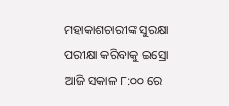ମହାକାଶଚାରୀଙ୍କ ସୁରକ୍ଷା ପରୀକ୍ଷା କରିବାକୁ ଇସ୍ରୋ ଆଜି ସକାଳ ୮:୦୦ ରେ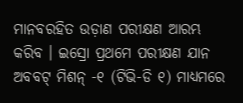ମାନବରହିତ ଉଡ଼ାଣ ପରୀକ୍ଷଣ ଆରମ୍ଭ କରିବ । ଇସ୍ରୋ ପ୍ରଥମେ ପରୀକ୍ଷଣ ଯାନ ଅବବଟ୍ ମିଶନ୍ -୧ (ଟିଭି-ଡି ୧) ମାଧ୍ୟମରେ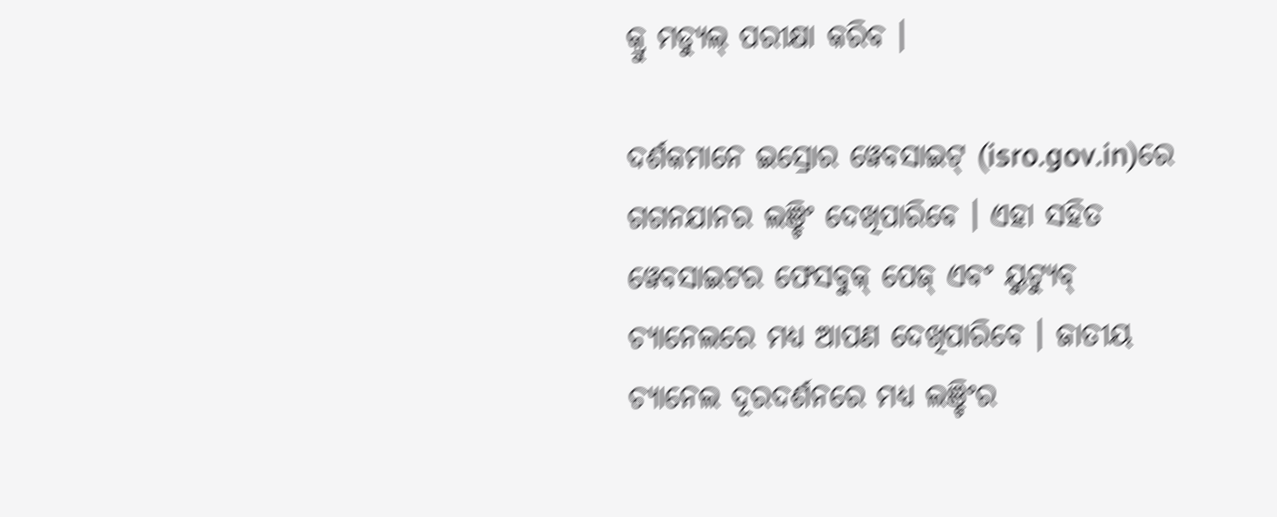କ୍ରୁ ମଡ୍ୟୁଲ୍ ପରୀକ୍ଷା କରିବ ।

ଦର୍ଶକମାନେ ଇସ୍ରୋର ୱେବସାଇଟ୍ (isro.gov.in)ରେ ଗଗନଯାନର ଲଞ୍ଚିଂ ଦେଖିପାରିବେ । ଏହା ସହିତ ୱେବସାଇଟର ଫେସବୁକ୍ ପେଜ୍ ଏବଂ ୟୁଟ୍ୟୁବ୍ ଚ୍ୟାନେଲରେ ମଧ୍ୟ ଆପଣ ଦେଖିପାରିବେ । ଜାତୀୟ ଚ୍ୟାନେଲ ଦୂରଦର୍ଶନରେ ମଧ୍ୟ ଲଞ୍ଚିଂର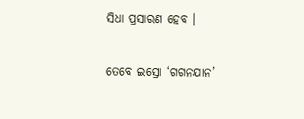ସିଧା ପ୍ରସାରଣ ହେବ ।

ତେବେ ଇସ୍ରୋ ‘ଗଗନଯାନ’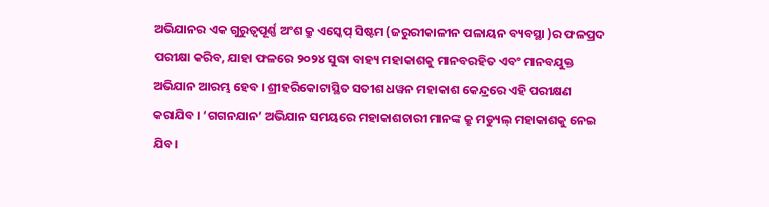ଅଭିଯାନର ଏକ ଗୁରୁତ୍ୱପୂର୍ଣ୍ଣ ଅଂଶ କ୍ରୁ ଏସ୍କେପ୍ ସିଷ୍ଟମ (ଜରୁରୀକାଳୀନ ପଳାୟନ ବ୍ୟବସ୍ଥା )ର ଫଳପ୍ରଦ ପରୀକ୍ଷା କରିବ, ଯାହା ଫଳରେ ୨୦୨୪ ସୁଦ୍ଧା ବାହ୍ୟ ମହାକାଶକୁ ମାନବରହିତ ଏବଂ ମାନବଯୁକ୍ତ ଅଭିଯାନ ଆରମ୍ଭ ହେବ । ଶ୍ରୀହରିକୋଟାସ୍ଥିତ ସତୀଶ ଧୱନ ମହାକାଶ କେନ୍ଦ୍ରରେ ଏହି ପରୀକ୍ଷଣ କରାଯିବ । ‘ଗଗନଯାନ’ ଅଭିଯାନ ସମୟରେ ମହାକାଶଚାରୀ ମାନଙ୍କ କ୍ରୁ ମଡ୍ୟୁଲ୍ ମହାକାଶକୁ ନେଇ ଯିବ।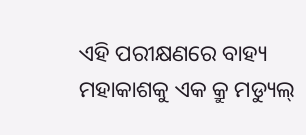ଏହି ପରୀକ୍ଷଣରେ ବାହ୍ୟ ମହାକାଶକୁ ଏକ କ୍ରୁ ମଡ୍ୟୁଲ୍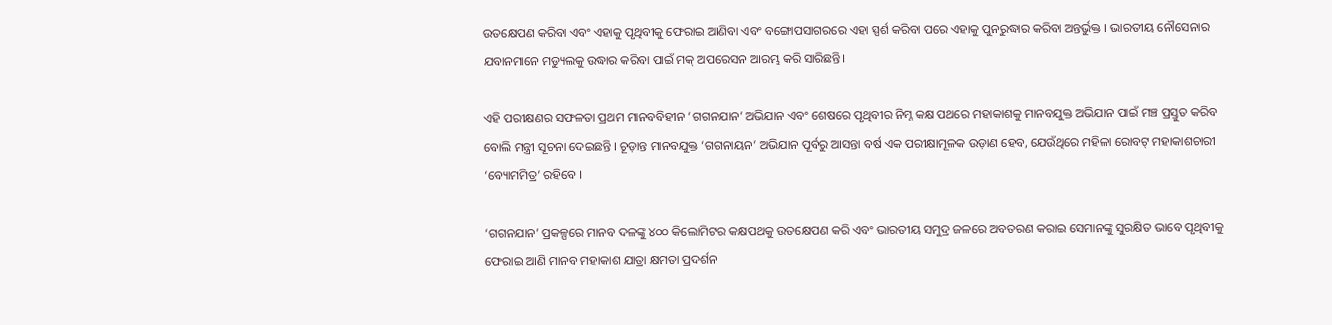ଉତକ୍ଷେପଣ କରିବା ଏବଂ ଏହାକୁ ପୃଥିବୀକୁ ଫେରାଇ ଆଣିବା ଏବଂ ବଙ୍ଗୋପସାଗରରେ ଏହା ସ୍ପର୍ଶ କରିବା ପରେ ଏହାକୁ ପୁନରୁଦ୍ଧାର କରିବା ଅନ୍ତର୍ଭୁକ୍ତ । ଭାରତୀୟ ନୌସେନାର ଯବାନମାନେ ମଡ୍ୟୁଲକୁ ଉଦ୍ଧାର କରିବା ପାଇଁ ମକ୍ ଅପରେସନ ଆରମ୍ଭ କରି ସାରିଛନ୍ତି।

ଏହି ପରୀକ୍ଷଣର ସଫଳତା ପ୍ରଥମ ମାନବବିହୀନ ‘ଗଗନଯାନ’ ଅଭିଯାନ ଏବଂ ଶେଷରେ ପୃଥିବୀର ନିମ୍ନ କକ୍ଷ ପଥରେ ମହାକାଶକୁ ମାନବଯୁକ୍ତ ଅଭିଯାନ ପାଇଁ ମଞ୍ଚ ପ୍ରସ୍ତୁତ କରିବ ବୋଲି ମନ୍ତ୍ରୀ ସୂଚନା ଦେଇଛନ୍ତି । ଚୂଡ଼ାନ୍ତ ମାନବଯୁକ୍ତ ‘ଗଗନାୟନ’ ଅଭିଯାନ ପୂର୍ବରୁ ଆସନ୍ତା ବର୍ଷ ଏକ ପରୀକ୍ଷାମୂଳକ ଉଡ଼ାଣ ହେବ, ଯେଉଁଥିରେ ମହିଳା ରୋବଟ୍ ମହାକାଶଚାରୀ ‘ବ୍ୟୋମମିତ୍ର’ ରହିବେ ।

‘ଗଗନଯାନ’ ପ୍ରକଳ୍ପରେ ମାନବ ଦଳଙ୍କୁ ୪୦୦ କିଲୋମିଟର କକ୍ଷପଥକୁ ଉତକ୍ଷେପଣ କରି ଏବଂ ଭାରତୀୟ ସମୁଦ୍ର ଜଳରେ ଅବତରଣ କରାଇ ସେମାନଙ୍କୁ ସୁରକ୍ଷିତ ଭାବେ ପୃଥିବୀକୁ ଫେରାଇ ଆଣି ମାନବ ମହାକାଶ ଯାତ୍ରା କ୍ଷମତା ପ୍ରଦର୍ଶନ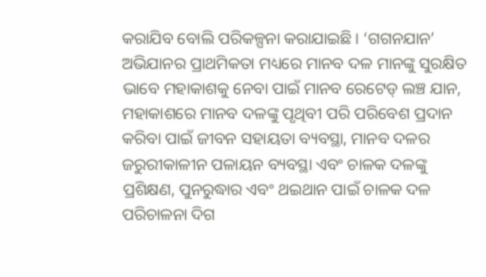କରାଯିବ ବୋଲି ପରିକଳ୍ପନା କରାଯାଇଛି । ‘ଗଗନଯାନ’ ଅଭିଯାନର ପ୍ରାଥମିକତା ମଧ୍ୟରେ ମାନବ ଦଳ ମାନଙ୍କୁ ସୁରକ୍ଷିତ ଭାବେ ମହାକାଶକୁ ନେବା ପାଇଁ ମାନବ ରେଟେଡ୍ ଲଞ୍ଚ ଯାନ, ମହାକାଶରେ ମାନବ ଦଳଙ୍କୁ ପୃଥିବୀ ପରି ପରିବେଶ ପ୍ରଦାନ କରିବା ପାଇଁ ଜୀବନ ସହାୟତା ବ୍ୟବସ୍ଥା, ମାନବ ଦଳର ଜରୁରୀକାଳୀନ ପଳାୟନ ବ୍ୟବସ୍ଥା ଏବଂ ଚାଳକ ଦଳଙ୍କୁ ପ୍ରଶିକ୍ଷଣ, ପୁନରୁଦ୍ଧାର ଏବଂ ଥଇଥାନ ପାଇଁ ଚାଳକ ଦଳ ପରିଚାଳନା ଦିଗ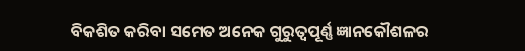ବିକଶିତ କରିବା ସମେତ ଅନେକ ଗୁରୁତ୍ୱପୂର୍ଣ୍ଣ ଜ୍ଞାନକୌଶଳର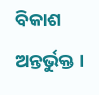ବିକାଶ ଅନ୍ତର୍ଭୁକ୍ତ ।